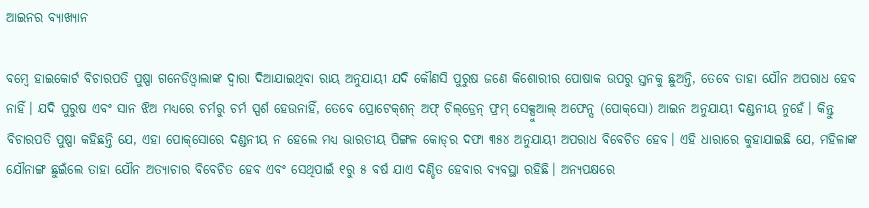ଆଇନର ବ୍ୟାଖ୍ୟାନ

ବମ୍ବେ ହାଇକୋର୍ଟ ବିଚାରପତି ପୁଷ୍ପା ଗନେଡିଓ୍ବାଲାଙ୍କ ଦ୍ୱାରା ଦିଆଯାଇଥିବା ରାୟ ଅନୁଯାୟୀ ଯଦି କୌଣସି ପୁରୁଷ ଜଣେ କିଶୋରୀର ପୋଷାକ ଉପରୁ ସ୍ତନକୁ ଛୁଅନ୍ତି, ତେବେ ତାହା ଯୌନ ଅପରାଧ ହେବ ନାହିଁ। ଯଦି ପୁରୁଷ ଏବଂ ସାନ ଝିଅ ମଧ୍ୟରେ ଚର୍ମରୁ ଚର୍ମ ସ୍ପର୍ଶ ହେଉନାହିଁ, ତେବେ ପ୍ରୋଟେକ୍‌ଶନ୍‌ ଅଫ୍‌ ଚିଲ୍‌ଡ୍ରେନ୍‌ ଫ୍ରମ୍‌ ସେକ୍ସୁଆଲ୍‌ ଅଫେନ୍ସ (ପୋକ୍‌ସୋ) ଆଇନ ଅନୁଯାୟୀ ଦଣ୍ଡନୀୟ ନୁହେଁ। କିନ୍ତୁ ବିଚାରପତି ପୁଷ୍ପା କହିଛନ୍ତି ଯେ, ଏହା ପୋକ୍‌ସୋରେ ଦଣ୍ଡନୀୟ ନ ହେଲେ ମଧ୍ୟ ଭାରତୀୟ ପିଙ୍ଗଳ କୋଡ୍‌ର ଦଫା ୩୫୪ ଅନୁଯାୟୀ ଅପରାଧ ବିବେଚିତ ହେବ। ଏହି ଧାରାରେ କୁହାଯାଇଛି ଯେ, ମହିଳାଙ୍କ ଯୌନାଙ୍ଗ ଛୁଇଁଲେ ତାହା ଯୌନ ଅତ୍ୟାଚାର ବିବେଚିତ ହେବ ଏବଂ ସେଥିପାଇଁ ୧ରୁ ୫ ବର୍ଷ ଯାଏ ଦଣ୍ଡିତ ହେବାର ବ୍ୟବସ୍ଥା ରହିଛି। ଅନ୍ୟପକ୍ଷରେ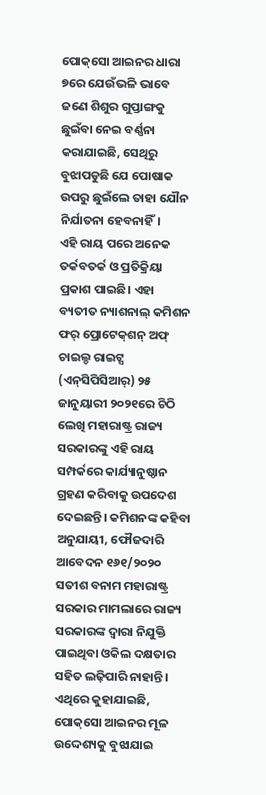ପୋକ୍‌ସୋ ଆଇନର ଧାରା ୭ରେ ଯେଉଁଭଳି ଭାବେ ଜଣେ ଶିଶୁର ଗୁପ୍ତାଙ୍ଗକୁ ଛୁଇଁବା ନେଇ ବର୍ଣ୍ଣନା କରାଯାଇଛି, ସେଥିରୁ ବୁଝାପଡୁଛି ଯେ ପୋଷାକ ଉପରୁ ଛୁଇଁଲେ ତାହା ଯୌନ ନିର୍ଯାତନା ହେବନାହିଁ।
ଏହି ରାୟ ପରେ ଅନେକ ତର୍କବତର୍କ ଓ ପ୍ରତିକ୍ରିୟା ପ୍ରକାଶ ପାଇଛି। ଏହା ବ୍ୟତୀତ ନ୍ୟାଶନାଲ୍‌ କମିଶନ ଫର୍‌ ପ୍ରୋଟେକ୍‌ଶନ୍‌ ଅଫ୍‌ ଚାଇଲ୍ଡ ରାଇଟ୍ସ (ଏନ୍‌ସିପିସିଆର୍‌) ୨୫ ଜାନୁୟାରୀ ୨୦୨୧ରେ ଚିଠି ଲେଖି ମହାରାଷ୍ଟ୍ର ରାଜ୍ୟ ସରକାରଙ୍କୁ ଏହି ରାୟ ସମ୍ପର୍କରେ କାର୍ଯ୍ୟାନୁଷ୍ଠାନ ଗ୍ରହଣ କରିବାକୁ ଉପଦେଶ ଦେଇଛନ୍ତି। କମିଶନଙ୍କ କହିବା ଅନୁଯାୟୀ, ଫୌଜଦାରି ଆବେଦନ ୧୬୧/୨୦୨୦ ସତୀଶ ବନାମ ମହାରାଷ୍ଟ୍ର ସରକାର ମାମଲାରେ ରାଜ୍ୟ ସରକାରଙ୍କ ଦ୍ୱାରା ନିଯୁକ୍ତି ପାଇଥିବା ଓକିଲ ଦକ୍ଷତାର ସହିତ ଲଢ଼ିପାରି ନାହାନ୍ତି। ଏଥିରେ କୁହାଯାଇଛି, ପୋକ୍‌ସୋ ଆଇନର ମୂଳ ଉଦ୍ଦେଶ୍ୟକୁ ବୁଝାଯାଇ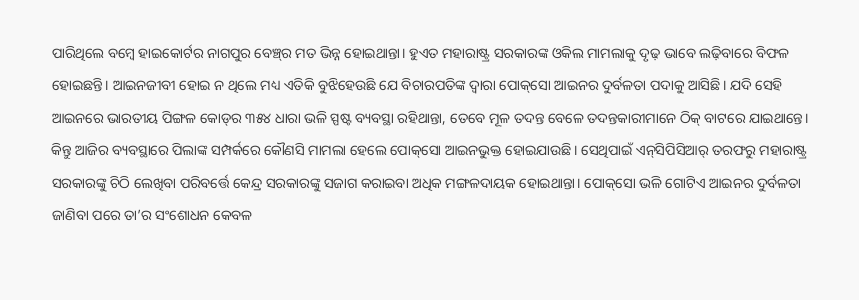ପାରିଥିଲେ ବମ୍ବେ ହାଇକୋର୍ଟର ନାଗପୁର ବେଞ୍ଚ୍‌ର ମତ ଭିନ୍ନ ହୋଇଥାନ୍ତା। ହୁଏତ ମହାରାଷ୍ଟ୍ର ସରକାରଙ୍କ ଓକିଲ ମାମଲାକୁ ଦୃଢ଼ ଭାବେ ଲଢ଼ିବାରେ ବିଫଳ ହୋଇଛନ୍ତି। ଆଇନଜୀବୀ ହୋଇ ନ ଥିଲେ ମଧ୍ୟ ଏତିକି ବୁଝିହେଉଛି ଯେ ବିଚାରପତିଙ୍କ ଦ୍ୱାରା ପୋକ୍‌ସୋ ଆଇନର ଦୁର୍ବଳତା ପଦାକୁ ଆସିଛି। ଯଦି ସେହି ଆଇନରେ ଭାରତୀୟ ପିଙ୍ଗଳ କୋଡ୍‌ର ୩୫୪ ଧାରା ଭଳି ସ୍ପଷ୍ଟ ବ୍ୟବସ୍ଥା ରହିଥାନ୍ତା, ତେବେ ମୂଳ ତଦନ୍ତ ବେଳେ ତଦନ୍ତକାରୀମାନେ ଠିକ୍‌ ବାଟରେ ଯାଇଥାନ୍ତେ। କିନ୍ତୁ ଆଜିର ବ୍ୟବସ୍ଥାରେ ପିଲାଙ୍କ ସମ୍ପର୍କରେ କୌଣସି ମାମଲା ହେଲେ ପୋକ୍‌ସୋ ଆଇନଭୁକ୍ତ ହୋଇଯାଉଛି। ସେଥିପାଇଁ ଏନ୍‌ସିପିସିଆର୍‌ ତରଫରୁ ମହାରାଷ୍ଟ୍ର ସରକାରଙ୍କୁ ଚିଠି ଲେଖିବା ପରିବର୍ତ୍ତେ କେନ୍ଦ୍ର ସରକାରଙ୍କୁ ସଜାଗ କରାଇବା ଅଧିକ ମଙ୍ଗଳଦାୟକ ହୋଇଥାନ୍ତା। ପୋକ୍‌ସୋ ଭଳି ଗୋଟିଏ ଆଇନର ଦୁର୍ବଳତା ଜାଣିବା ପରେ ତା’ର ସଂଶୋଧନ କେବଳ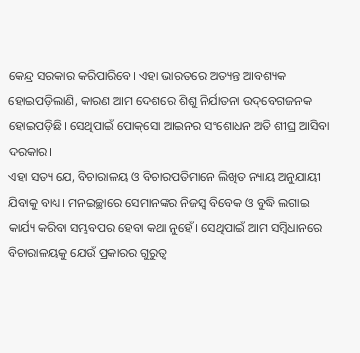କେନ୍ଦ୍ର ସରକାର କରିପାରିବେ। ଏହା ଭାରତରେ ଅତ୍ୟନ୍ତ ଆବଶ୍ୟକ ହୋଇପଡ଼ିଲାଣି, କାରଣ ଆମ ଦେଶରେ ଶିଶୁ ନିର୍ଯାତନା ଉଦ୍‌ବେଗଜନକ ହୋଇପଡ଼ିଛି। ସେଥିପାଇଁ ପୋକ୍‌ସୋ ଆଇନର ସଂଶୋଧନ ଅତି ଶୀଘ୍ର ଆସିବା ଦରକାର।
ଏହା ସତ୍ୟ ଯେ, ବିଚାରାଳୟ ଓ ବିଚାରପତିମାନେ ଲିଖିତ ନ୍ୟାୟ ଅନୁଯାୟୀ ଯିବାକୁ ବାଧ୍ୟ। ମନଇଚ୍ଛାରେ ସେମାନଙ୍କର ନିଜସ୍ବ ବିବେକ ଓ ବୁଦ୍ଧି ଲଗାଇ କାର୍ଯ୍ୟ କରିବା ସମ୍ଭବପର ହେବା କଥା ନୁହେଁ। ସେଥିପାଇଁ ଆମ ସମ୍ବିଧାନରେ ବିଚାରାଳୟକୁ ଯେଉଁ ପ୍ରକାରର ଗୁରୁତ୍ୱ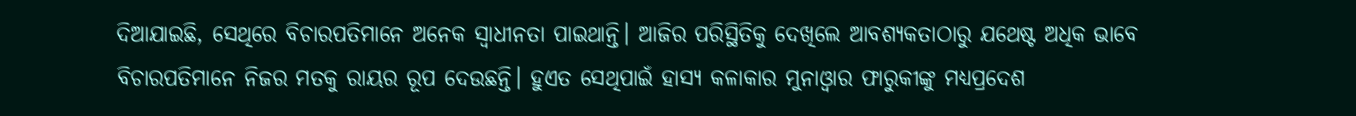ଦିଆଯାଇଛି, ସେଥିରେ ବିଚାରପତିମାନେ ଅନେକ ସ୍ବାଧୀନତା ପାଇଥାନ୍ତି। ଆଜିର ପରିସ୍ଥିତିକୁ ଦେଖିଲେ ଆବଶ୍ୟକତାଠାରୁ ଯଥେଷ୍ଟ ଅଧିକ ଭାବେ ବିଚାରପତିମାନେ ନିଜର ମତକୁ ରାୟର ରୂପ ଦେଉଛନ୍ତି। ହୁଏତ ସେଥିପାଇଁ ହାସ୍ୟ କଳାକାର ମୁନାଓ୍ବାର ଫାରୁକୀଙ୍କୁ ମଧ୍ୟପ୍ରଦେଶ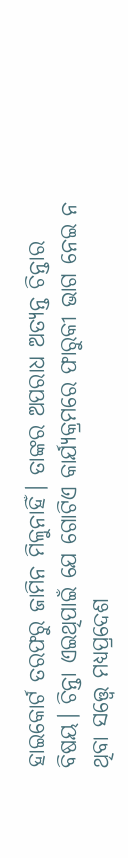ହାଇକୋର୍ଟ ତରଫରୁ ଜାମିନ ମିଳୁନାହିଁ। ତାଙ୍କର ଅପରାଧ ଅତ୍ୟନ୍ତ ଚିନ୍ତାର ବିଷୟ। ଚିନ୍ତା ଏଇଥିପାଇଁ ଯେ ଗୋଟିଏ କାର୍ଯ୍ୟକ୍ରମରେ ଫାରୁକୀ ଭାଗ ନେଇ ନ ଥିବା ସତ୍ତ୍ୱେ ମଧ୍ୟପ୍ରଦେଶ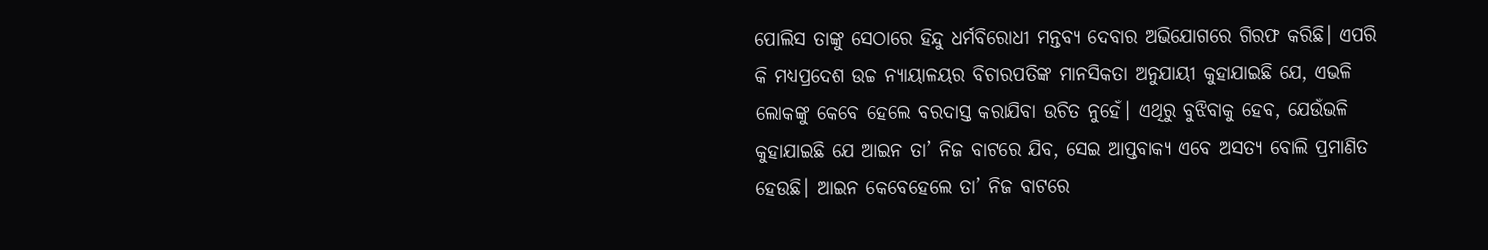ପୋଲିସ ତାଙ୍କୁ ସେଠାରେ ହିନ୍ଦୁ ଧର୍ମବିରୋଧୀ ମନ୍ତବ୍ୟ ଦେବାର ଅଭିଯୋଗରେ ଗିରଫ କରିଛି। ଏପରି କି ମଧ୍ୟପ୍ରଦେଶ ଉଚ୍ଚ ନ୍ୟାୟାଳୟର ବିଚାରପତିଙ୍କ ମାନସିକତା ଅନୁଯାୟୀ କୁହାଯାଇଛି ଯେ, ଏଭଳି ଲୋକଙ୍କୁ କେବେ ହେଲେ ବରଦାସ୍ତ କରାଯିବା ଉଚିତ ନୁହେଁ। ଏଥିରୁ ବୁଝିବାକୁ ହେବ, ଯେଉଁଭଳି କୁହାଯାଇଛି ଯେ ଆଇନ ତା’ ନିଜ ବାଟରେ ଯିବ, ସେଇ ଆପ୍ତବାକ୍ୟ ଏବେ ଅସତ୍ୟ ବୋଲି ପ୍ରମାଣିତ ହେଉଛି। ଆଇନ କେବେହେଲେ ତା’ ନିଜ ବାଟରେ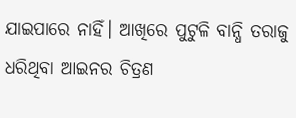ଯାଇପାରେ ନାହିଁ। ଆଖିରେ ପୁଟୁଳି ବାନ୍ଧି ତରାଜୁ ଧରିଥିବା ଆଇନର ଚିତ୍ରଣ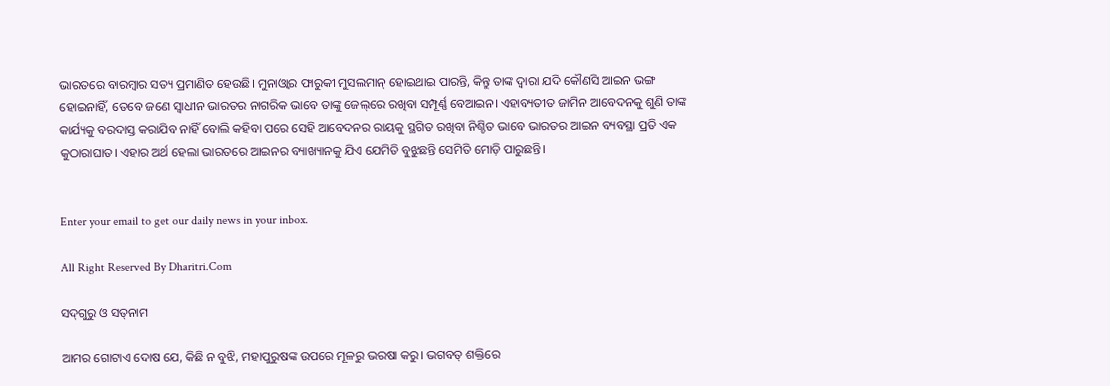ଭାରତରେ ବାରମ୍ବାର ସତ୍ୟ ପ୍ରମାଣିତ ହେଉଛି। ମୁନାଓ୍ବାର ଫାରୁକୀ ମୁସଲମାନ୍‌ ହୋଇଥାଇ ପାରନ୍ତି, କିନ୍ତୁ ତାଙ୍କ ଦ୍ୱାରା ଯଦି କୌଣସି ଆଇନ ଭଙ୍ଗ ହୋଇନାହିଁ, ତେବେ ଜଣେ ସ୍ବାଧୀନ ଭାରତର ନାଗରିକ ଭାବେ ତାଙ୍କୁ ଜେଲ୍‌ରେ ରଖିବା ସମ୍ପୂର୍ଣ୍ଣ ବେଆଇନ। ଏହାବ୍ୟତୀତ ଜାମିନ ଆବେଦନକୁ ଶୁଣି ତାଙ୍କ କାର୍ଯ୍ୟକୁ ବରଦାସ୍ତ କରାଯିବ ନାହିଁ ବୋଲି କହିବା ପରେ ସେହି ଆବେଦନର ରାୟକୁ ସ୍ଥଗିତ ରଖିବା ନିଶ୍ଚିତ ଭାବେ ଭାରତର ଆଇନ ବ୍ୟବସ୍ଥା ପ୍ରତି ଏକ କୁଠାରାଘାତ। ଏହାର ଅର୍ଥ ହେଲା ଭାରତରେ ଆଇନର ବ୍ୟାଖ୍ୟାନକୁ ଯିଏ ଯେମିତି ବୁଝୁଛନ୍ତି ସେମିତି ମୋଡ଼ି ପାରୁଛନ୍ତି।


Enter your email to get our daily news in your inbox.

All Right Reserved By Dharitri.Com

ସଦ୍‌ଗୁରୁ ଓ ସତ୍‌ନାମ

ଆମର ଗୋଟାଏ ଦୋଷ ଯେ, କିଛି ନ ବୁଝି, ମହାପୁରୁଷଙ୍କ ଉପରେ ମୂଳରୁ ଭରଷା କରୁ। ଭଗବତ୍‌ ଶକ୍ତିରେ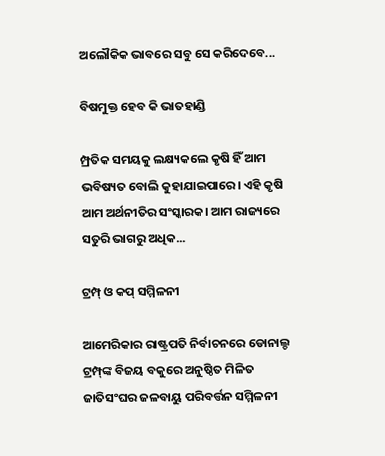ଅଲୌକିକ ଭାବରେ ସବୁ ସେ କରିଦେବେ...

ବିଷମୁକ୍ତ ହେବ କି ଭାତହାଣ୍ଡି

ମ୍ପ୍ରତିକ ସମୟକୁ ଲକ୍ଷ୍ୟକଲେ କୃଷି ହିଁ ଆମ ଭବିଷ୍ୟତ ବୋଲି କୁହାଯାଇପାରେ। ଏହି କୃଷି ଆମ ଅର୍ଥନୀତିର ସଂସ୍କାରକ। ଆମ ରାଜ୍ୟରେ ସତୁରି ଭାଗରୁ ଅଧିକ...

ଟ୍ରମ୍ପ୍‌ ଓ କପ୍‌ ସମ୍ମିଳନୀ

ଆମେରିକାର ରାଷ୍ଟ୍ରପତି ନିର୍ବାଚନରେ ଡୋନାଲ୍ଡ ଟ୍ରମ୍ପ୍‌ଙ୍କ ବିଜୟ ବକୁରେ ଅନୁଷ୍ଠିତ ମିଳିତ ଜାତିସଂଘର ଜଳବାୟୁ ପରିବର୍ତ୍ତନ ସମ୍ମିଳନୀ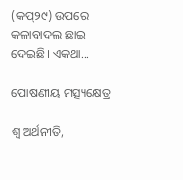(କପ୍‌୨୯) ଉପରେ କଳାବାଦଲ ଛାଇ ଦେଇଛି। ଏକଥା...

ପୋଷଣୀୟ ମତ୍ସ୍ୟକ୍ଷେତ୍ର

ଶ୍ୱ ଅର୍ଥନୀତି,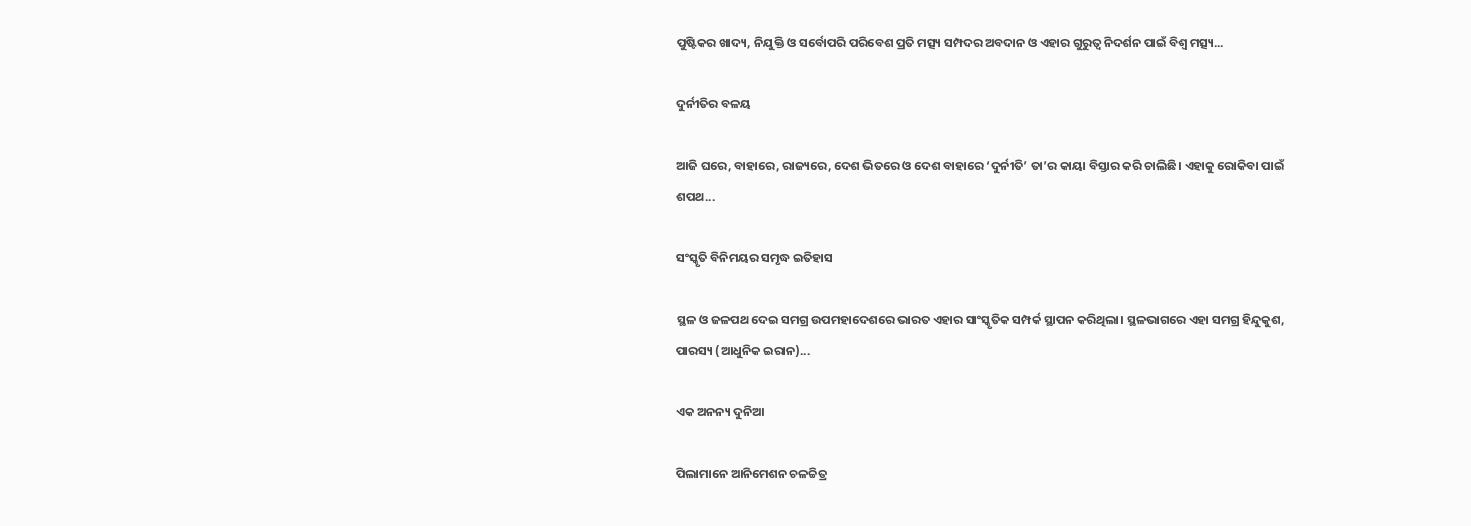ପୁଷ୍ଟିକର ଖାଦ୍ୟ, ନିଯୁକ୍ତି ଓ ସର୍ବୋପରି ପରିବେଶ ପ୍ରତି ମତ୍ସ୍ୟ ସମ୍ପଦର ଅବଦାନ ଓ ଏହାର ଗୁରୁତ୍ୱ ନିଦର୍ଶନ ପାଇଁ ବିଶ୍ୱ ମତ୍ସ୍ୟ...

ଦୁର୍ନୀତିର ବଳୟ

ଆଜି ଘରେ, ବାହାରେ, ରାଜ୍ୟରେ, ଦେଶ ଭିତରେ ଓ ଦେଶ ବାହାରେ ‘ଦୁର୍ନୀତି’ ତା’ର କାୟା ବିସ୍ତାର କରି ଚାଲିଛି। ଏହାକୁ ରୋକିବା ପାଇଁ ଶପଥ...

ସଂସ୍କୃତି ବିନିମୟର ସମୃଦ୍ଧ ଇତିହାସ

ସ୍ଥଳ ଓ ଜଳପଥ ଦେଇ ସମଗ୍ର ଉପମହାଦେଶରେ ଭାରତ ଏହାର ସାଂସ୍କୃତିକ ସମ୍ପର୍କ ସ୍ଥାପନ କରିଥିଲା। ସ୍ଥଳଭାଗରେ ଏହା ସମଗ୍ର ହିନ୍ଦୁକୁଶ, ପାରସ୍ୟ (ଆଧୁନିକ ଇରାନ)...

ଏକ ଅନନ୍ୟ ଦୁନିଆ

ପିଲାମାନେ ଆନିମେଶନ ଚଳଚ୍ଚିତ୍ର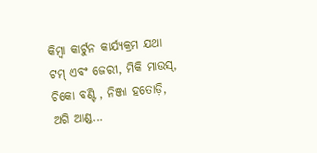କିମ୍ବା କାର୍ଟୁନ କାର୍ଯ୍ୟକ୍ରମ ଯଥା ଟମ୍‌ ଏବଂ ଜେରୀ, ମିକି ମାଉସ୍‌, ଚିକୋ ବଣ୍ଟି , ନିଞ୍ଜା ହତୋଡ଼ି, ଅଗି ଆଣ୍ଡ...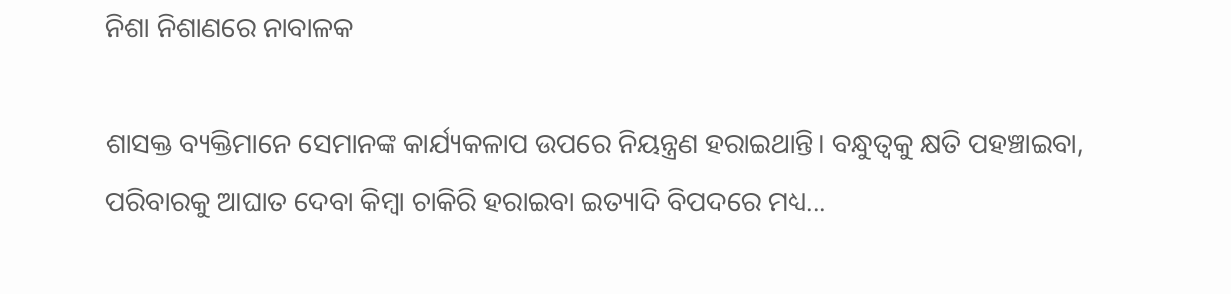ନିଶା ନିଶାଣରେ ନାବାଳକ

ଶାସକ୍ତ ବ୍ୟକ୍ତିମାନେ ସେମାନଙ୍କ କାର୍ଯ୍ୟକଳାପ ଉପରେ ନିୟନ୍ତ୍ରଣ ହରାଇଥାନ୍ତି। ବନ୍ଧୁତ୍ୱକୁ କ୍ଷତି ପହଞ୍ଚାଇବା, ପରିବାରକୁ ଆଘାତ ଦେବା କିମ୍ବା ଚାକିରି ହରାଇବା ଇତ୍ୟାଦି ବିପଦରେ ମଧ୍ୟ...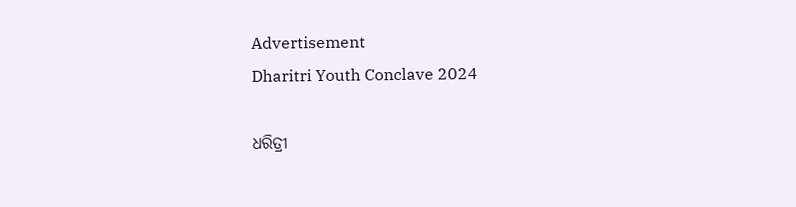Advertisement
Dharitri Youth Conclave 2024

ଧରିତ୍ରୀ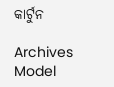କାର୍ଟୁନ

Archives
Model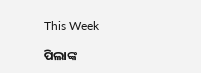This Week

ପିଲାଙ୍କ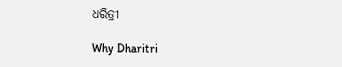ଧରିତ୍ରୀ

Why Dharitri